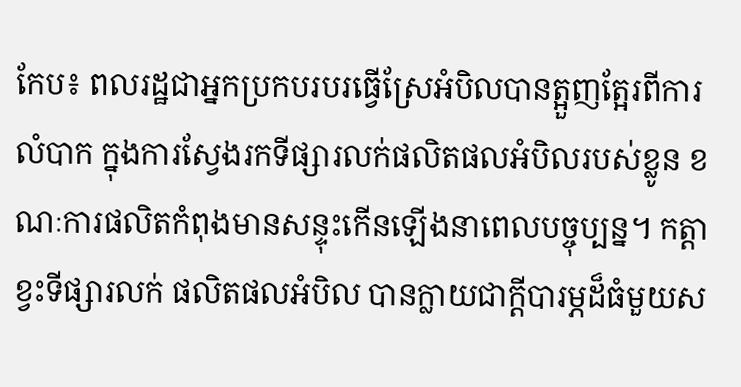កែប៖ ពលរដ្ឋជាអ្នកប្រកបរបរធ្វើស្រែអំបិលបានត្អួញត្អែរពីការលំបាក ក្នុងការស្វែងរកទីផ្សារលក់ផលិតផលអំបិលរបស់ខ្លូន ខណៈការផលិតកំពុងមានសន្ទុះកើនឡើងនាពេលបច្ចុប្បន្ន។ កត្តាខ្វះទីផ្សារលក់ ផលិតផលអំបិល បានក្លាយជាក្តីបារម្ភដ៏ធំមួយស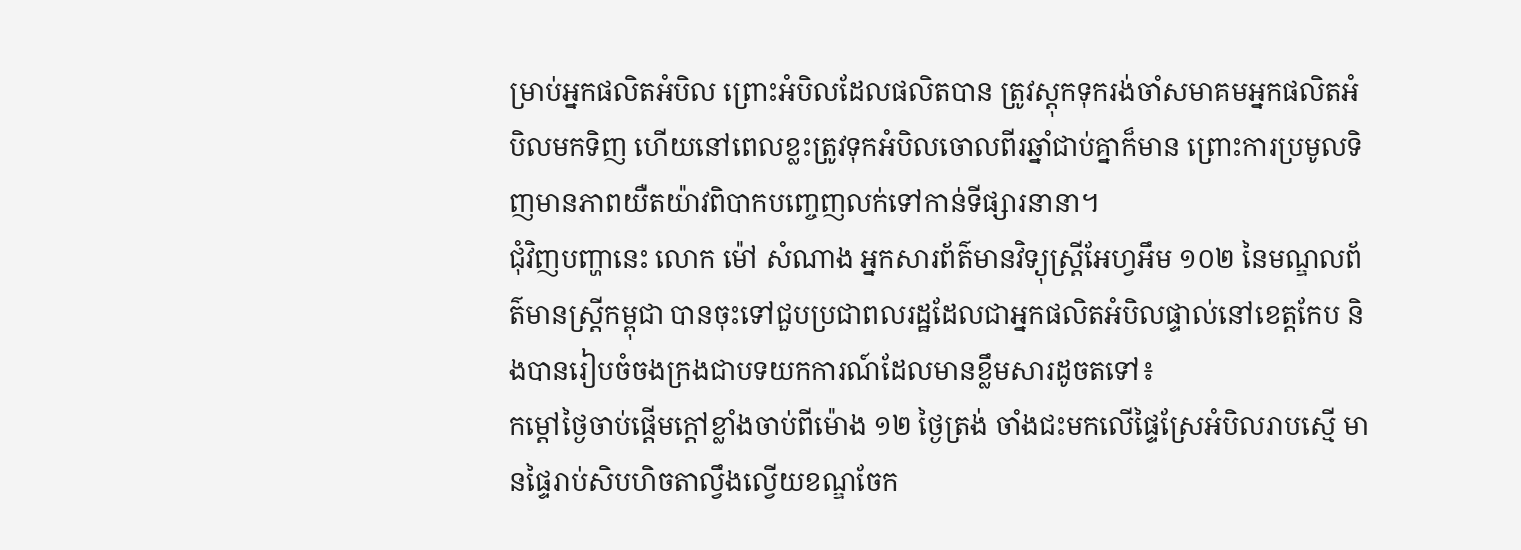ម្រាប់អ្នកផលិតអំបិល ព្រោះអំបិលដែលផលិតបាន ត្រូវស្តុកទុករង់ចាំសមាគមអ្នកផលិតអំបិលមកទិញ ហើយនៅពេលខ្លះត្រូវទុកអំបិលចោលពីរឆ្នាំជាប់គ្នាក៏មាន ព្រោះការប្រមូលទិញមានភាពយឺតយ៉ាវពិបាកបញ្ចេញលក់ទៅកាន់ទីផ្សារនានា។
ជុំវិញបញ្ហានេះ លោក ម៉ៅ សំណាង អ្នកសារព័ត៌មានវិទ្យុស្ត្រីអែហ្វអឹម ១០២ នៃមណ្ឌលព័ត៌មានស្ត្រីកម្ពុជា បានចុះទៅជួបប្រជាពលរដ្ឋដែលជាអ្នកផលិតអំបិលផ្ទាល់នៅខេត្តកែប និងបានរៀបចំចងក្រងជាបទយកការណ៍ដែលមានខ្លឹមសារដូចតទៅ៖
កម្ដៅថ្ងៃចាប់ផ្តើមក្តៅខ្លាំងចាប់ពីម៉ោង ១២ ថ្ងៃត្រង់ ចាំងជះមកលើផ្ទៃស្រែអំបិលរាបស្មើ មានផ្ទៃរាប់សិបហិចតាល្វឹងល្វើយខណ្ឌចែក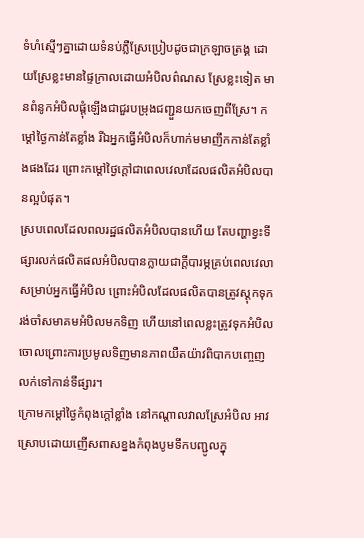ទំហំស្មើៗគ្នាដោយទំនប់ភ្លឺស្រែប្រៀបដូចជាក្រឡាចត្រង្គ ដោយស្រែខ្លះមានផ្ទៃក្រាលដោយអំបិលព៌ណស ស្រែខ្លះទៀត មានពំនូកអំបិលផ្តុំឡើងជាជួរបម្រុងជញ្ជួនយកចេញពីស្រែ។ កម្តៅថ្ងៃកាន់តែខ្លាំង រីឯអ្នកធ្វើអំបិលក៏ហាក់មមាញឹកកាន់តែខ្លាំងផងដែរ ព្រោះកម្តៅថ្ងៃក្តៅជាពេលវេលាដែលផលិតអំបិលបានល្អបំផុត។
ស្របពេលដែលពលរដ្ឋផលិតអំបិលបានហើយ តែបញ្ហាខ្វះទីផ្សារលក់ផលិតផលអំបិលបានក្លាយជាក្តីបារម្ភគ្រប់ពេលវេលាសម្រាប់អ្នកធ្វើអំបិល ព្រោះអំបិលដែលផលិតបានត្រូវស្តុកទុករង់ចាំសមាគមអំបិលមកទិញ ហើយនៅពេលខ្លះត្រូវទុកអំបិលចោលព្រោះការប្រមូលទិញមានភាពយឺតយ៉ាវពិបាកបញ្ចេញលក់ទៅកាន់ទីផ្សារ។
ក្រោមកម្ដៅថ្ងៃកំពុងក្តៅខ្លាំង នៅកណ្តាលវាលស្រែអំបិល អាវស្រោបដោយញើសពាសខ្នងកំពុងបូមទឹកបញ្ជូលក្នុ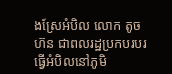ងស្រែអំបិល លោក តូច ហ៊ន ជាពលរដ្ឋប្រកបរបរធ្វើអំបិលនៅភូមិ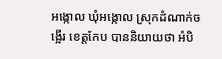អង្កោល ឃុំអង្កោល ស្រុកដំណាក់ចង្អើរ ខេត្តកែប បាននិយាយថា អំបិ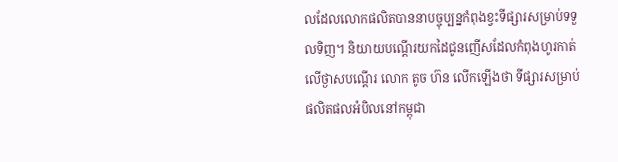លដែលលោកផលិតបាននាបច្ចុប្បន្នកំពុងខ្វះទីផ្សារសម្រាប់ទទួលទិញ។ និយាយបណ្តើរយកដៃជូនញើសដែលកំពុងហូរកាត់លើថ្ងាសបណ្តើរ លោក តូច ហ៊ន លើកឡើងថា ទីផ្សារសម្រាប់ផលិតផលអំបិលនៅកម្ពុជា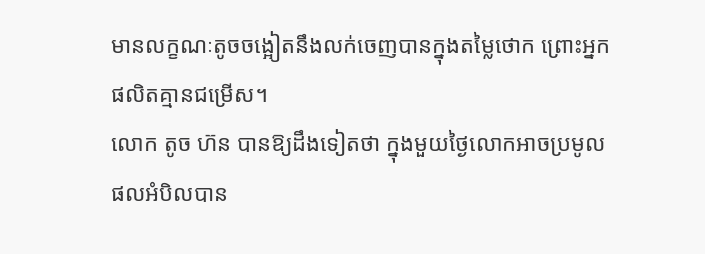មានលក្ខណៈតូចចង្អៀតនឹងលក់ចេញបានក្នុងតម្លៃថោក ព្រោះអ្នកផលិតគ្មានជម្រើស។
លោក តូច ហ៊ន បានឱ្យដឹងទៀតថា ក្នុងមួយថ្ងៃលោកអាចប្រមូលផលអំបិលបាន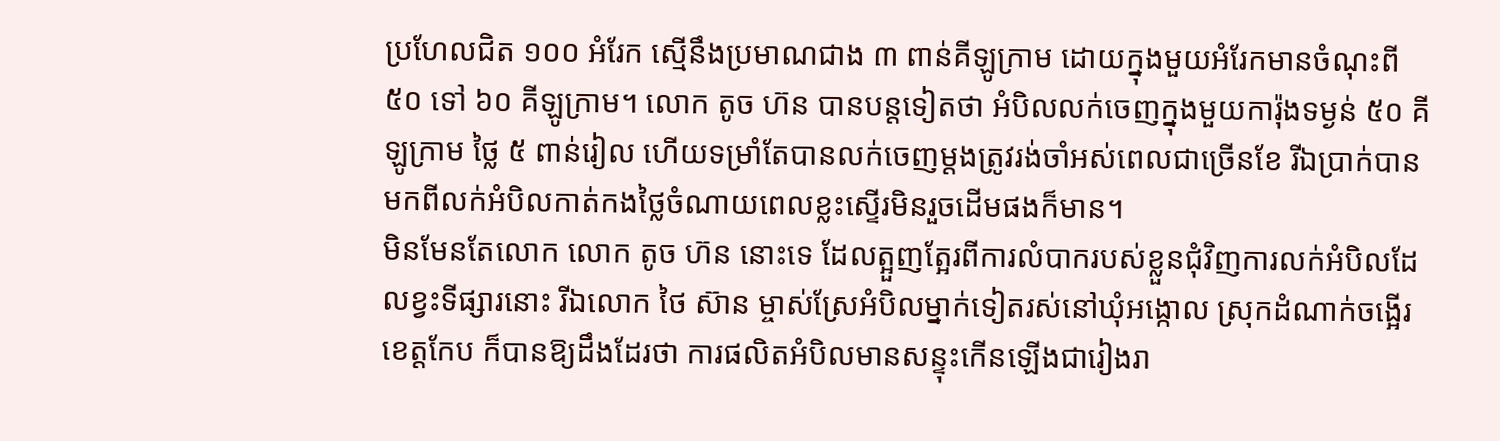ប្រហែលជិត ១០០ អំរែក ស្មើនឹងប្រមាណជាង ៣ ពាន់គីឡូក្រាម ដោយក្នុងមួយអំរែកមានចំណុះពី ៥០ ទៅ ៦០ គីឡូក្រាម។ លោក តូច ហ៊ន បានបន្តទៀតថា អំបិលលក់ចេញក្នុងមួយការ៉ុងទម្ងន់ ៥០ គីឡូក្រាម ថ្លៃ ៥ ពាន់រៀល ហើយទម្រាំតែបានលក់ចេញម្តងត្រូវរង់ចាំអស់ពេលជាច្រើនខែ រីឯប្រាក់បានមកពីលក់អំបិលកាត់កងថ្លៃចំណាយពេលខ្លះស្ទើរមិនរួចដើមផងក៏មាន។
មិនមែនតែលោក លោក តូច ហ៊ន នោះទេ ដែលត្អួញត្អែរពីការលំបាករបស់ខ្លួនជុំវិញការលក់អំបិលដែលខ្វះទីផ្សារនោះ រីឯលោក ថៃ ស៊ាន ម្ចាស់ស្រែអំបិលម្នាក់ទៀតរស់នៅឃុំអង្កោល ស្រុកដំណាក់ចង្អើរ ខេត្តកែប ក៏បានឱ្យដឹងដែរថា ការផលិតអំបិលមានសន្ទុះកើនឡើងជារៀងរា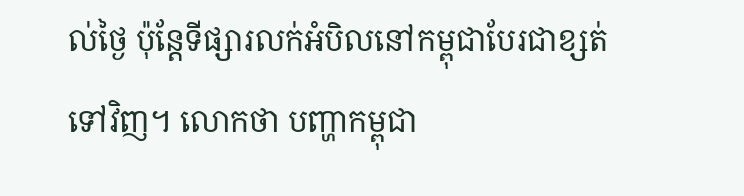ល់ថ្ងៃ ប៉ុន្តែទីផ្សារលក់អំបិលនៅកម្ពុជាបែរជាខ្សត់ទៅវិញ។ លោកថា បញ្ហាកម្ពុជា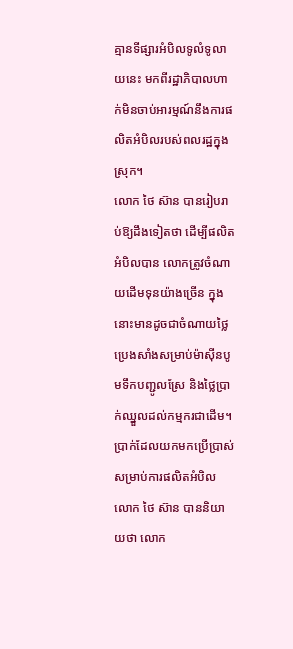គ្មានទីផ្សារអំបិលទូលំទូលាយនេះ មកពីរដ្ឋាភិបាលហាក់មិនចាប់អារម្មណ៍នឹងការផលិតអំបិលរបស់ពលរដ្ឋក្នុងស្រុក។
លោក ថៃ ស៊ាន បានរៀបរាប់ឱ្យដឹងទៀតថា ដើម្បីផលិតអំបិលបាន លោកត្រូវចំណាយដើមទុនយ៉ាងច្រើន ក្នុងនោះមានដូចជាចំណាយថ្លៃប្រេងសាំងសម្រាប់ម៉ាស៊ីនបូមទឹកបញ្ជូលស្រែ និងថ្លៃប្រាក់ឈ្នួលដល់កម្មករជាដើម។ ប្រាក់ដែលយកមកប្រើប្រាស់សម្រាប់ការផលិតអំបិល លោក ថៃ ស៊ាន បាននិយាយថា លោក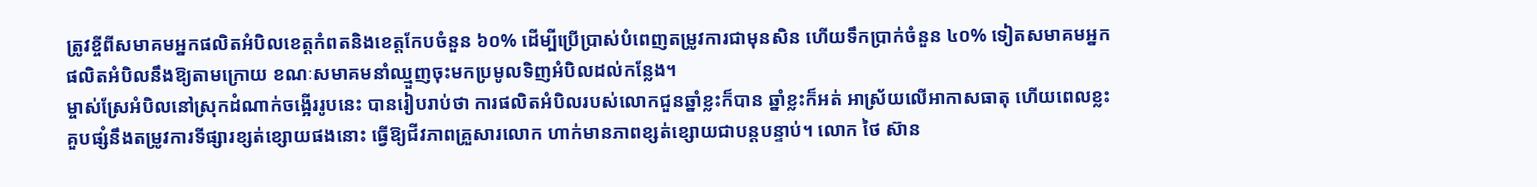ត្រូវខ្ចីពីសមាគមអ្នកផលិតអំបិលខេត្តកំពតនិងខេត្តកែបចំនួន ៦០% ដើម្បីប្រើប្រាស់បំពេញតម្រូវការជាមុនសិន ហើយទឹកប្រាក់ចំនួន ៤០% ទៀតសមាគមអ្នក ផលិតអំបិលនឹងឱ្យតាមក្រោយ ខណៈសមាគមនាំឈ្មួញចុះមកប្រមូលទិញអំបិលដល់កន្លែង។
ម្ចាស់ស្រែអំបិលនៅស្រុកដំណាក់ចង្អើររូបនេះ បានរៀបរាប់ថា ការផលិតអំបិលរបស់លោកជួនឆ្នាំខ្លះក៏បាន ឆ្នាំខ្លះក៏អត់ អាស្រ័យលើអាកាសធាតុ ហើយពេលខ្លះគួបផ្សំនឹងតម្រូវការទីផ្សារខ្សត់ខ្សោយផងនោះ ធ្វើឱ្យជីវភាពគ្រួសារលោក ហាក់មានភាពខ្សត់ខ្សោយជាបន្តបន្ទាប់។ លោក ថៃ ស៊ាន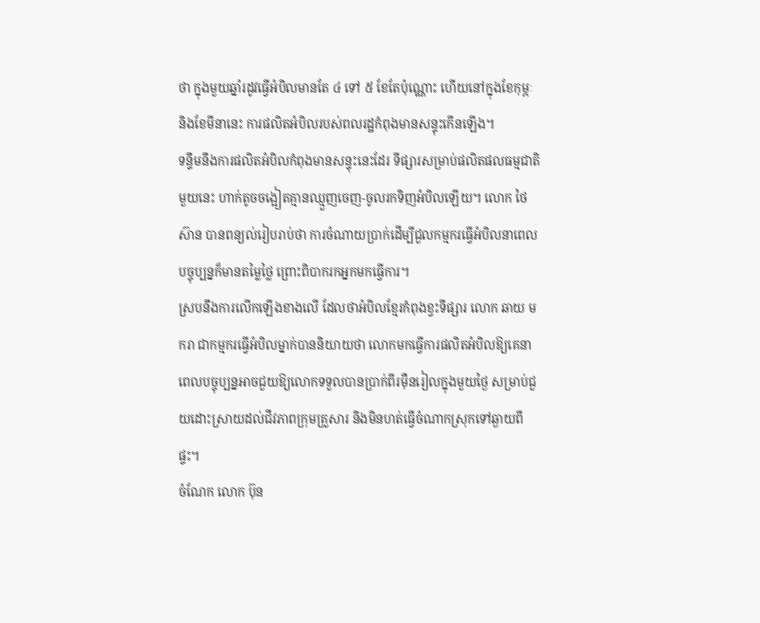ថា ក្នុងមួយឆ្នាំរដូវធ្វើអំបិលមានតែ ៤ ទៅ ៥ ខែតែប៉ុណ្ណោះ ហើយនៅក្នុងខែកុម្ភៈ និងខែមីនានេះ ការផលិតអំបិលរបស់ពលរដ្ឋកំពុងមានសន្ទុះកើនឡើង។
ទន្ទឹមនឹងការផលិតអំបិលកំពុងមានសន្ទុះនេះដែរ ទីផ្សារសម្រាប់ផលិតផលធម្មជាតិមួយនេះ ហាក់តូចចង្អៀតគ្មានឈ្មួញចេញ-ចូលរកទិញអំបិលឡើយ។ លោក ថៃ ស៊ាន បានពន្យល់រៀបរាប់ថា ការចំណាយប្រាក់ដើម្បីជួលកម្មករធ្វើអំបិលនាពេលបច្ចុប្បន្នក៏មានតម្លៃថ្លៃ ព្រោះពិបាករកអ្នកមកធ្វើការ។
ស្របនឹងការលើកឡើងខាងលើ ដែលថាអំបិលខ្មែរកំពុងខ្វះទីផ្សារ លោក ឆាយ មករា ជាកម្មករធ្វើអំបិលម្នាក់បាននិយាយថា លោកមកធ្វើការផលិតអំបិលឱ្យគេនាពេលបច្ចុប្បន្នអាចជួយឱ្យលោកទទួលបានប្រាក់ពីរម៉ឺនរៀលក្នុងមួយថ្ងៃ សម្រាប់ជួយដោះស្រាយដល់ជីវភាពក្រុមគ្រួសារ និងមិនហត់ធ្វើចំណាកស្រុកទៅឆ្ងាយពីផ្ទះ។
ចំណែក លោក ប៊ុន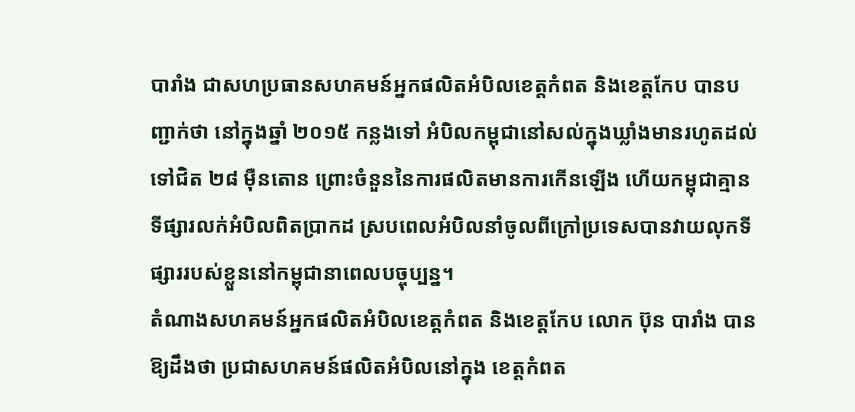បារាំង ជាសហប្រធានសហគមន៍អ្នកផលិតអំបិលខេត្តកំពត និងខេត្តកែប បានបញ្ជាក់ថា នៅក្នុងឆ្នាំ ២០១៥ កន្លងទៅ អំបិលកម្ពុជានៅសល់ក្នុងឃ្លាំងមានរហូតដល់ទៅជិត ២៨ ម៉ឺនតោន ព្រោះចំនួននៃការផលិតមានការកើនឡើង ហើយកម្ពុជាគ្មានទីផ្សារលក់អំបិលពិតប្រាកដ ស្របពេលអំបិលនាំចូលពីក្រៅប្រទេសបានវាយលុកទីផ្សាររបស់ខ្លួននៅកម្ពុជានាពេលបច្ចុប្បន្ន។
តំណាងសហគមន៍អ្នកផលិតអំបិលខេត្តកំពត និងខេត្តកែប លោក ប៊ុន បារាំង បានឱ្យដឹងថា ប្រជាសហគមន៍ផលិតអំបិលនៅក្នុង ខេត្តកំពត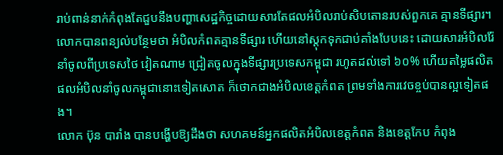រាប់ពាន់នាក់កំពុងតែជួបនឹងបញ្ហាសេដ្ឋកិច្ចដោយសារតែផលអំបិលរាប់សិបតោនរបស់ពួកគេ គ្មានទីផ្សារ។ លោកបានពន្យល់បន្ថែមថា អំបិលកំពតគ្មានទីផ្សារ ហើយនៅស្តុកទុកជាប់គាំងបែបនេះ ដោយសារអំបិលរ៉ែនាំចូលពីប្រទេសថៃ វៀតណាម ជ្រៀតចូលក្នុងទីផ្សារប្រទេសកម្ពុជា រហូតដល់ទៅ ៦០% ហើយតម្លៃផលិតផលអំបិលនាំចូលកម្ពុជានោះទៀតសោត ក៏ថោកជាងអំបិលខេត្តកំពត ព្រមទាំងការវេចខ្ចប់បានល្អទៀតផង។
លោក ប៊ុន បារាំង បានបង្ហើបឱ្យដឹងថា សហគមន៍អ្នកផលិតអំបិលខេត្តកំពត និងខេត្តកែប កំពុង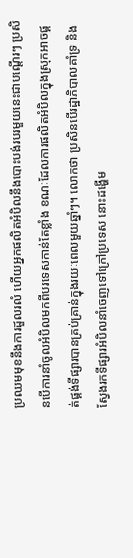ប្រឈមមុខនឹងការដួលរលំ ហើយអ្នកផលិតអំបិលនឹងបោះបង់របរមួយនេះជាបណ្តើរៗ ប្រសិនបើការនាំចូលអំបិលមកពីបរទេសកាន់តែខ្លាំង ខណៈដែលការផលិតអំបិលក្នុងស្រុកអាចផ្គត់ផ្គង់ទីផ្សារបានគ្រប់គ្រាន់ក្នុងរយៈពេលមួយឆ្នាំៗ។ លោកថា ប្រសិនបើរដ្ឋាភិបាលគាំទ្រ និងស្វែងរកទីផ្សារអំបិលនាំចេញទៅក្រៅប្រទេស នោះដង្ហើម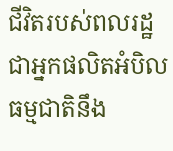ជីវិតរបស់ពលរដ្ឋជាអ្នកផលិតអំបិលធម្មជាតិនឹង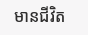មានជីវិត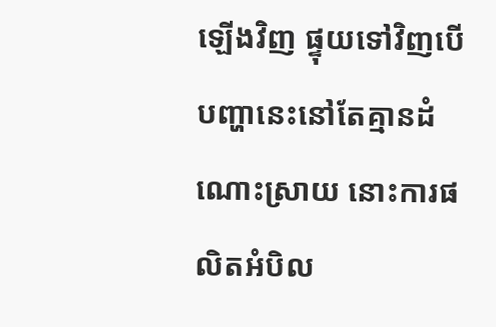ឡើងវិញ ផ្ទុយទៅវិញបើបញ្ហានេះនៅតែគ្មានដំណោះស្រាយ នោះការផលិតអំបិល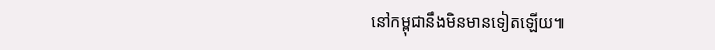នៅកម្ពុជានឹងមិនមានទៀតឡើយ៕